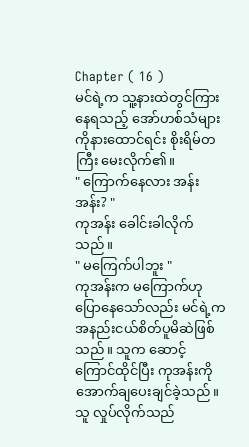Chapter ( 16 )
မင်ရဲ့က သူ့နားထဲတွင်ကြားနေရသည့် အော်ဟစ်သံများကိုနားထောင်ရင်း စိုးရိမ်တကြီး မေးလိုက်၏။
" ကြောက်နေလား အန်းအန်း? "
ကုအန်း ခေါင်းခါလိုက်သည်။
" မကြေက်ပါဘူး "
ကုအန်းက မကြောက်ဟုပြောနေသော်လည်း မင်ရဲ့က အနည်းငယ်စိတ်ပူမိဆဲဖြစ်သည်။ သူက ဆောင့်ကြောင်ထိုင်ပြီး ကုအန်းကို အောက်ချပေးချင်ခဲ့သည်။
သူ လှုပ်လိုက်သည်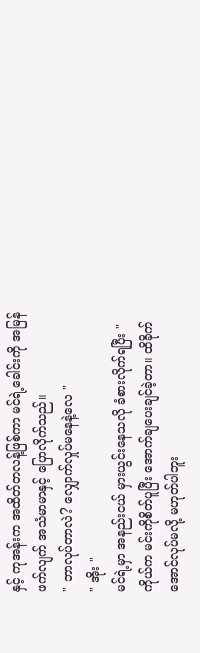နှင့် ကုအန်းက အထိတ်တလန့်ဖြစ်ကာ မင်ရဲ့ခေါင်းကို အမြန်ဖက်လျက် အသံမာမာနှင့် ပြောလိုက်သည်။
" ဘာလုပ်တာလဲ? လျှောက်လှုပ်မနေနဲ့လေ "
" အိုး "
မင်ရဲ့မှာ အနည်းငယ် မှားယွင်းနေသလို ခံစားလိုက်ရပြီး " ကိုယ်က မင်းကိုစိတ်ပူပြီး အောက်ချပေးချင်ခဲ့တာ။ ထိခိုက်အောင်လုပ်မလို့ မဟုတ်ပါဘူး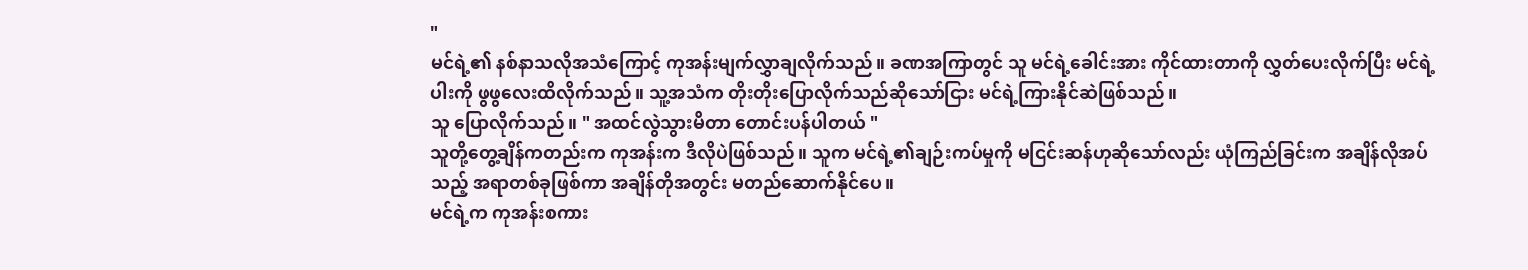"
မင်ရဲ့၏ နစ်နာသလိုအသံကြောင့် ကုအန်းမျက်လွှာချလိုက်သည်။ ခဏအကြာတွင် သူ မင်ရဲ့ခေါင်းအား ကိုင်ထားတာကို လွှတ်ပေးလိုက်ပြီး မင်ရဲ့ပါးကို ဖွဖွလေးထိလိုက်သည်။ သူ့အသံက တိုးတိုးပြောလိုက်သည်ဆိုသော်ငြား မင်ရဲ့ကြားနိုင်ဆဲဖြစ်သည်။
သူ ပြောလိုက်သည်။ " အထင်လွဲသွားမိတာ တောင်းပန်ပါတယ် "
သူတို့တွေ့ချိန်ကတည်းက ကုအန်းက ဒီလိုပဲဖြစ်သည်။ သူက မင်ရဲ့၏ချဉ်းကပ်မှုကို မငြင်းဆန်ဟုဆိုသော်လည်း ယုံကြည်ခြင်းက အချိန်လိုအပ်သည့် အရာတစ်ခုဖြစ်ကာ အချိန်တိုအတွင်း မတည်ဆောက်နိုင်ပေ။
မင်ရဲ့က ကုအန်းစကား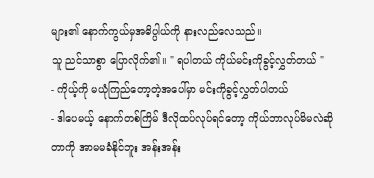များ၏ နောက်ကွယ်မှအဓိပ္ပါယ်ကို နားလည်လေသည်။
သူ ညင်သာစွာ ပြောလိုက်၏။ " ရပါတယ် ကိုယ်မင်းကိုခွင့်လွှတ်တယ် "
- ကိုယ့်ကို မယုံကြည်တော့တဲ့အပေါ်မှာ မင်းကိုခွင့်လွှတ်ပါတယ်
- ဒါပေမယ့် နောက်တစ်ကြိမ် ဒီလိုထပ်လုပ်ရင်တော့ ကိုယ်ဘာလုပ်မိမလဲဆိုတာကို အာမမခံနိုင်ဘူး အန်းအန်း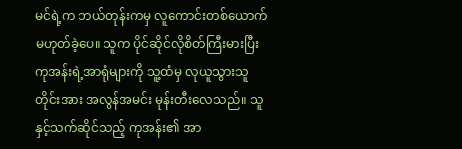မင်ရဲ့က ဘယ်တုန်းကမှ လူကောင်းတစ်ယောက်မဟုတ်ခဲ့ပေ။ သူက ပိုင်ဆိုင်လိုစိတ်ကြီးမားပြီး ကုအန်းရဲ့အာရုံများကို သူ့ထံမှ လုယူသွားသူတိုင်းအား အလွန်အမင်း မုန်းတီးလေသည်။ သူနှင့်သက်ဆိုင်သည့် ကုအန်း၏ အာ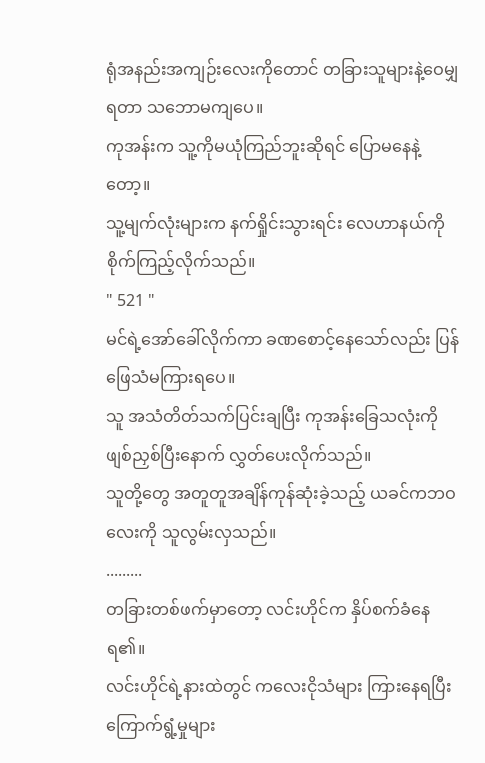ရုံအနည်းအကျဉ်းလေးကိုတောင် တခြားသူများနဲ့ဝေမျှရတာ သဘောမကျပေ။
ကုအန်းက သူ့ကိုမယုံကြည်ဘူးဆိုရင် ပြောမနေနဲ့တော့။
သူ့မျက်လုံးများက နက်ရှိုင်းသွားရင်း လေဟာနယ်ကို စိုက်ကြည့်လိုက်သည်။
" 521 "
မင်ရဲ့အော်ခေါ်လိုက်ကာ ခဏစောင့်နေသော်လည်း ပြန်ဖြေသံမကြားရပေ။
သူ အသံတိတ်သက်ပြင်းချပြီး ကုအန်းခြေသလုံးကို ဖျစ်ညှစ်ပြီးနောက် လွှတ်ပေးလိုက်သည်။
သူတို့တွေ အတူတူအချိန်ကုန်ဆုံးခဲ့သည့် ယခင်ကဘဝလေးကို သူလွမ်းလှသည်။
.........
တခြားတစ်ဖက်မှာတော့ လင်းဟိုင်က နှိပ်စက်ခံနေရ၏။
လင်းဟိုင်ရဲ့နားထဲတွင် ကလေးငိုသံများ ကြားနေရပြီး ကြောက်ရွံ့မှုများ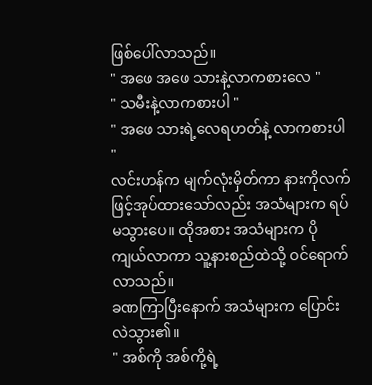ဖြစ်ပေါ်လာသည်။
" အဖေ အဖေ သားနဲ့လာကစားလေ "
" သမီးနဲ့လာကစားပါ "
" အဖေ သားရဲ့လေရဟတ်နဲ့ လာကစားပါ "
လင်းဟန်က မျက်လုံးမှိတ်ကာ နားကိုလက်ဖြင့်အုပ်ထားသော်လည်း အသံများက ရပ်မသွားပေ။ ထိုအစား အသံများက ပိုကျယ်လာကာ သူ့နားစည်ထဲသို့ ဝင်ရောက်လာသည်။
ခဏကြာပြီးနောက် အသံများက ပြောင်းလဲသွား၏။
" အစ်ကို အစ်ကို့ရဲ့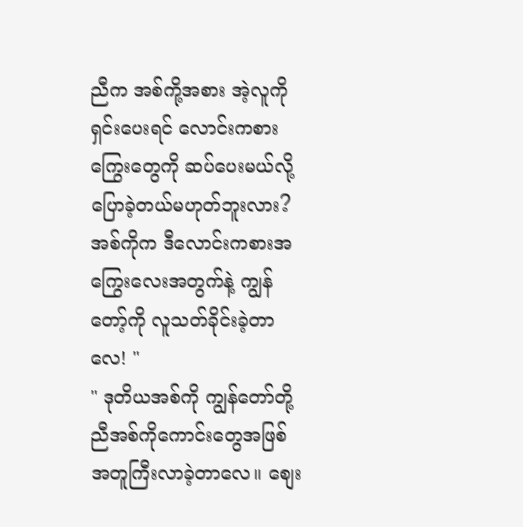ညီက အစ်ကို့အစား အဲ့လူကိုရှင်းပေးရင် လောင်းကစားကြွေးတွေကို ဆပ်ပေးမယ်လို့ ပြောခဲ့တယ်မဟုတ်ဘူးလား? အစ်ကိုက ဒီလောင်းကစားအကြွေးလေးအတွက်နဲ့ ကျွန်တော့်ကို လူသတ်ခိုင်းခဲ့တာလေ! "
" ဒုတိယအစ်ကို ကျွန်တော်တို့ ညီအစ်ကိုကောင်းတွေအဖြစ် အတူကြီးလာခဲ့တာလေ။ စျေး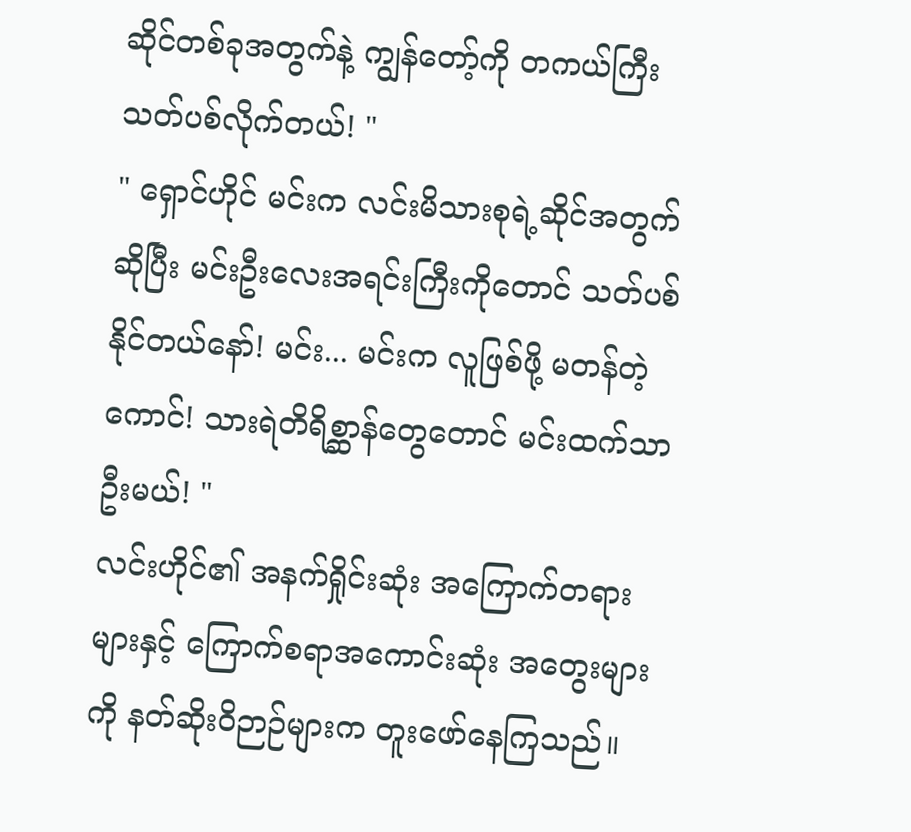ဆိုင်တစ်ခုအတွက်နဲ့ ကျွန်တော့်ကို တကယ်ကြီးသတ်ပစ်လိုက်တယ်! "
" ရှောင်ဟိုင် မင်းက လင်းမိသားစုရဲ့ဆိုင်အတွက်ဆိုပြီး မင်းဦးလေးအရင်းကြီးကိုတောင် သတ်ပစ်နိုင်တယ်နော်! မင်း... မင်းက လူဖြစ်ဖို့ မတန်တဲ့ကောင်! သားရဲတိရိစ္ဆာန်တွေတောင် မင်းထက်သာဦးမယ်! "
လင်းဟိုင်၏ အနက်ရှိုင်းဆုံး အကြောက်တရားများနှင့် ကြောက်စရာအကောင်းဆုံး အတွေးများကို နတ်ဆိုးဝိဉာဉ်များက တူးဖော်နေကြသည်။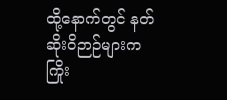ထို့နောက်တွင် နတ်ဆိုးဝိဉာဉ်များက ကြိုး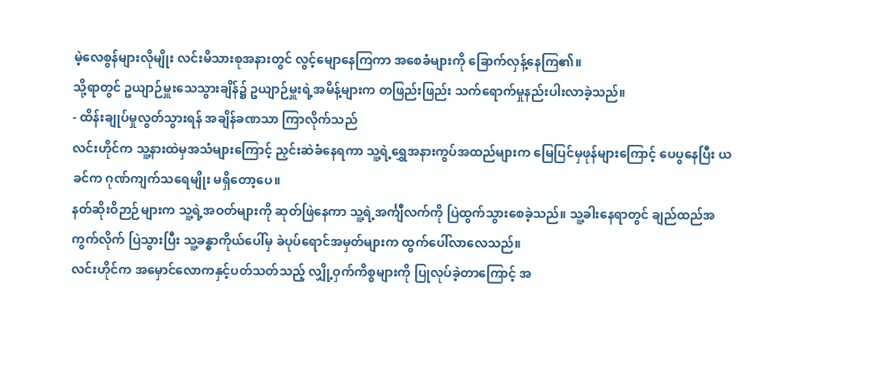မဲ့လေစွန်များလိုမျိုး လင်းမိသားစုအနားတွင် လွင့်မျောနေကြကာ အစေခံများကို ခြောက်လှန့်နေကြ၏။
သို့ရာတွင် ဥယျာဉ်မှူးသေသွားချိန်၌ ဥယျာဉ်မှူးရဲ့အမိန့်များက တဖြည်းဖြည်း သက်ရောက်မှုနည်းပါးလာခဲ့သည်။
- ထိန်းချုပ်မှုလွတ်သွားရန် အချိန်ခဏသာ ကြာလိုက်သည်
လင်းဟိုင်က သူ့နားထဲမှအသံများကြောင့် ညှင်းဆဲခံနေရကာ သူ့ရဲ့ရွှေအနားကွပ်အထည်များက မြေပြင်မှဖုန်များကြောင့် ပေပွနေပြီး ယခင်က ဂုဏ်ကျက်သရေမျိုး မရှိတော့ပေ။
နတ်ဆိုးဝိဉာဉ်များက သူ့ရဲ့အဝတ်များကို ဆုတ်ဖြဲနေကာ သူ့ရဲ့အင်္ကျီလက်ကို ပြဲထွက်သွားစေခဲ့သည်။ သူ့ခါးနေရာတွင် ချည်ထည်အကွက်လိုက် ပြဲသွားပြီး သူ့ခန္ဓာကိုယ်ပေါ်မှ ခဲပုပ်ရောင်အမှတ်များက ထွက်ပေါ်လာလေသည်။
လင်းဟိုင်က အမှောင်လောကနှင့်ပတ်သတ်သည့် လျှို့ဝှက်ကိစ္စများကို ပြုလုပ်ခဲ့တာကြောင့် အ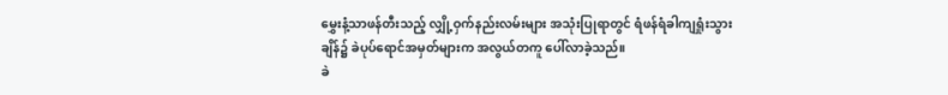မွှေးနံ့သာဖန်တီးသည့် လျှို့ဝှက်နည်းလမ်းများ အသုံးပြုရာတွင် ရံဖန်ရံခါကျရှုံးသွားချိန်၌ ခဲပုပ်ရောင်အမှတ်များက အလွယ်တကူ ပေါ်လာခဲ့သည်။
ခဲ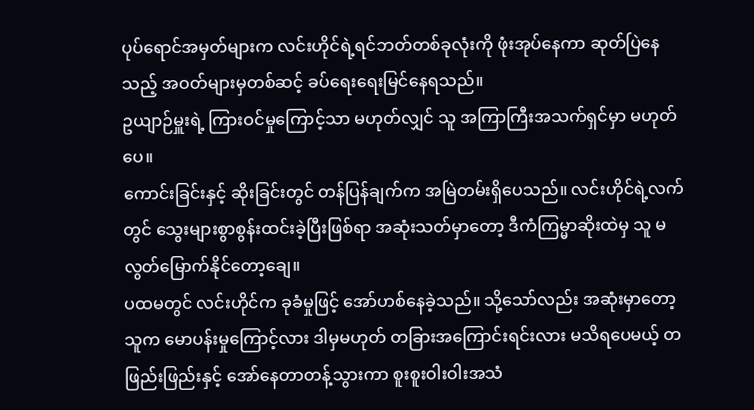ပုပ်ရောင်အမှတ်များက လင်းဟိုင်ရဲ့ရင်ဘတ်တစ်ခုလုံးကို ဖုံးအုပ်နေကာ ဆုတ်ပြဲနေသည့် အဝတ်များမှတစ်ဆင့် ခပ်ရေးရေးမြင်နေရသည်။
ဥယျာဉ်မှူးရဲ့ ကြားဝင်မှုကြောင့်သာ မဟုတ်လျှင် သူ အကြာကြီးအသက်ရှင်မှာ မဟုတ်ပေ။
ကောင်းခြင်းနှင့် ဆိုးခြင်းတွင် တန်ပြန်ချက်က အမြဲတမ်းရှိပေသည်။ လင်းဟိုင်ရဲ့လက်တွင် သွေးများစွာစွန်းထင်းခဲ့ပြီးဖြစ်ရာ အဆုံးသတ်မှာတော့ ဒီကံကြမ္မာဆိုးထဲမှ သူ မလွတ်မြောက်နိုင်တော့ချေ။
ပထမတွင် လင်းဟိုင်က ခုခံမှုဖြင့် အော်ဟစ်နေခဲ့သည်။ သို့သော်လည်း အဆုံးမှာတော့ သူက မောပန်းမှုကြောင့်လား ဒါမှမဟုတ် တခြားအကြောင်းရင်းလား မသိရပေမယ့် တဖြည်းဖြည်းနှင့် အော်နေတာတန့်သွားကာ စူးစူးဝါးဝါးအသံ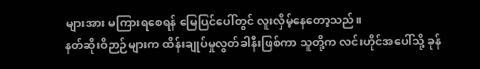များအား မကြားရစေရန် မြေပြင်ပေါ်တွင် လူးလှိမ့်နေတော့သည်။
နတ်ဆိုးဝိဉာဉ်များက ထိန်းချုပ်မှုလွတ်ခါနီးဖြစ်ကာ သူတို့က လင်းဟိုင်အပေါ်သို့ ခုန်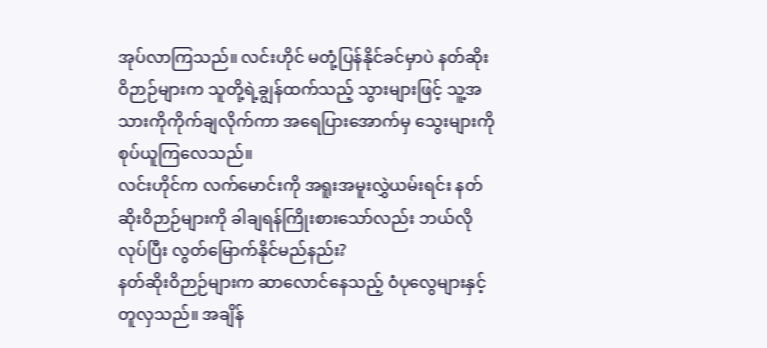အုပ်လာကြသည်။ လင်းဟိုင် မတုံ့ပြန်နိုင်ခင်မှာပဲ နတ်ဆိုးဝိဉာဉ်များက သူတို့ရဲ့ချွန်ထက်သည့် သွားများဖြင့် သူ့အသားကိုကိုက်ချလိုက်ကာ အရေပြားအောက်မှ သွေးများကို စုပ်ယူကြလေသည်။
လင်းဟိုင်က လက်မောင်းကို အရူးအမူးလွှဲယမ်းရင်း နတ်ဆိုးဝိဉာဉ်များကို ခါချရန်ကြိုးစားသော်လည်း ဘယ်လိုလုပ်ပြီး လွတ်မြောက်နိုင်မည်နည်း?
နတ်ဆိုးဝိဉာဉ်များက ဆာလောင်နေသည့် ဝံပုလွေများနှင့်တူလှသည်။ အချိန်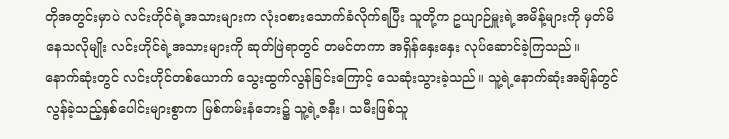တိုအတွင်းမှာပဲ လင်းဟိုင်ရဲ့အသားများက လုံးဝစားသောက်ခံလိုက်ရပြီး သူတို့က ဥယျာဉ်မှူးရဲ့အမိန့်များကို မှတ်မိနေသလိုမျိုး လင်းဟိုင်ရဲ့အသားများကို ဆုတ်ဖြဲရာတွင် တမင်တကာ အရှိန်နှေးနှေး လုပ်ဆောင်ခဲ့ကြသည်။
နောက်ဆုံးတွင် လင်းဟိုင်တစ်ယောက် သွေးထွက်လွန်ခြင်းကြောင့် သေဆုံးသွားခဲ့သည်။ သူ့ရဲ့နောက်ဆုံးအချိန်တွင် လွန်ခဲ့သည့်နှစ်ပေါင်းများစွာက မြစ်ကမ်းနံဘေး၌ သူ့ရဲ့ဇနီး၊ သမီးဖြစ်သူ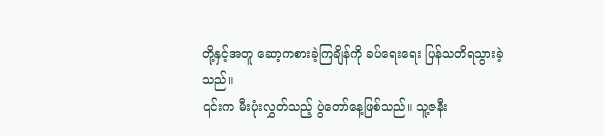တို့နှင့်အတူ ဆော့ကစားခဲ့ကြချိန်ကို ခပ်ရေးရေး ပြန်သတိရသွားခဲ့သည်။
၎င်းက မီးပုံးလွှတ်သည့် ပွဲတော်နေ့ဖြစ်သည်။ သူ့ဇနီး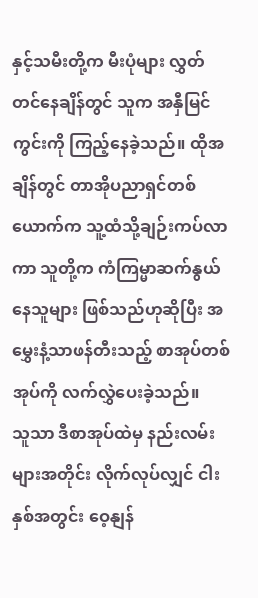နှင့်သမီးတို့က မီးပုံများ လွှတ်တင်နေချိန်တွင် သူက အနှီမြင်ကွင်းကို ကြည့်နေခဲ့သည်။ ထိုအချိန်တွင် တာအိုပညာရှင်တစ်ယောက်က သူ့ထံသို့ချဉ်းကပ်လာကာ သူတို့က ကံကြမ္မာဆက်နွယ်နေသူများ ဖြစ်သည်ဟုဆိုပြီး အမွှေးနံ့သာဖန်တီးသည့် စာအုပ်တစ်အုပ်ကို လက်လွှဲပေးခဲ့သည်။
သူသာ ဒီစာအုပ်ထဲမှ နည်းလမ်းများအတိုင်း လိုက်လုပ်လျှင် ငါးနှစ်အတွင်း ဝေ့နျန်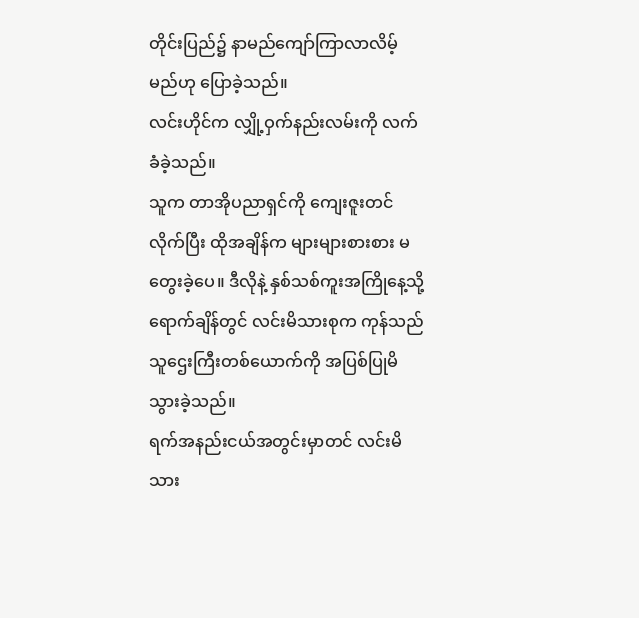တိုင်းပြည်၌ နာမည်ကျော်ကြာလာလိမ့်မည်ဟု ပြောခဲ့သည်။
လင်းဟိုင်က လျှို့ဝှက်နည်းလမ်းကို လက်ခံခဲ့သည်။
သူက တာအိုပညာရှင်ကို ကျေးဇူးတင်လိုက်ပြီး ထိုအချိန်က များများစားစား မတွေးခဲ့ပေ။ ဒီလိုနဲ့ နှစ်သစ်ကူးအကြိုနေ့သို့ရောက်ချိန်တွင် လင်းမိသားစုက ကုန်သည်သူဌေးကြီးတစ်ယောက်ကို အပြစ်ပြုမိသွားခဲ့သည်။
ရက်အနည်းငယ်အတွင်းမှာတင် လင်းမိသား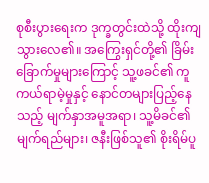စုစီးပွားရေးက ဒုက္ခတွင်းထဲသို့ ထိုးကျသွားလေ၏။ အကြွေးရှင်တို့၏ ခြိမ်းခြောက်မှုများကြောင့် သူ့ဖခင်၏ ကူကယ်ရာမဲ့မှုနှင့် နောင်တများပြည့်နေသည့် မျက်နှာအမူအရာ၊ သူ့မိခင်၏ မျက်ရည်များ၊ ဇနီးဖြစ်သူ၏ စိုးရိမ်ပူ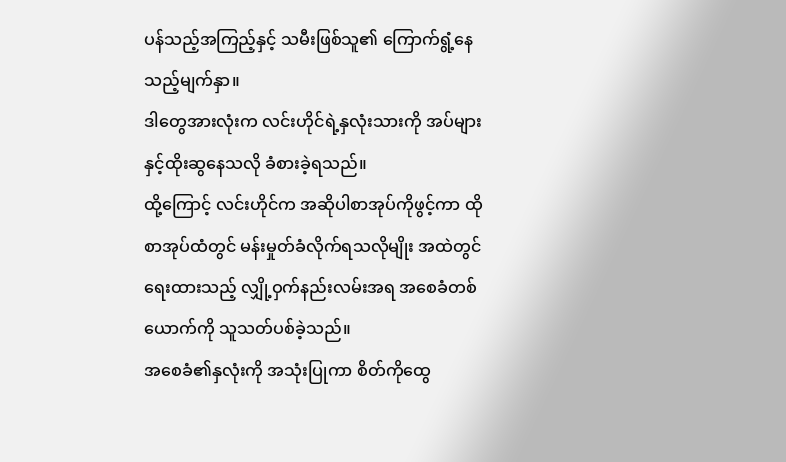ပန်သည့်အကြည့်နှင့် သမီးဖြစ်သူ၏ ကြောက်ရွံ့နေသည့်မျက်နှာ။
ဒါတွေအားလုံးက လင်းဟိုင်ရဲ့နှလုံးသားကို အပ်များနှင့်ထိုးဆွနေသလို ခံစားခဲ့ရသည်။
ထို့ကြောင့် လင်းဟိုင်က အဆိုပါစာအုပ်ကိုဖွင့်ကာ ထိုစာအုပ်ထံတွင် မန်းမှုတ်ခံလိုက်ရသလိုမျိုး အထဲတွင်ရေးထားသည့် လျှို့ဝှက်နည်းလမ်းအရ အစေခံတစ်ယောက်ကို သူသတ်ပစ်ခဲ့သည်။
အစေခံ၏နှလုံးကို အသုံးပြုကာ စိတ်ကိုထွေ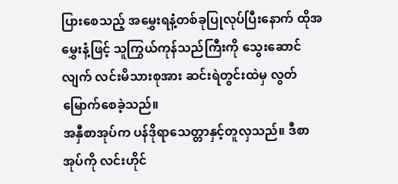ပြားစေသည့် အမွှေးရနံ့တစ်ခုပြုလုပ်ပြီးနောက် ထိုအမွှေးနံ့ဖြင့် သူကြွယ်ကုန်သည်ကြီးကို သွေးဆောင်လျက် လင်းမိသားစုအား ဆင်းရဲတွင်းထဲမှ လွတ်မြောက်စေခဲ့သည်။
အနှီစာအုပ်က ပန်ဒိုရာသေတ္တာနှင့်တူလှသည်။ ဒီစာအုပ်ကို လင်းဟိုင်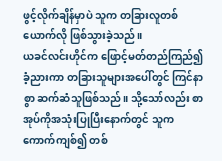ဖွင့်လိုက်ချိန်မှာပဲ သူက တခြားလူတစ်ယောက်လို ဖြစ်သွားခဲ့သည်။
ယခင်လင်းဟိုင်က ဖြောင့်မတ်တည်ကြည်၍ ခံ့ညားကာ တခြားသူများအပေါ်တွင် ကြင်နာစွာ ဆက်ဆံသူဖြစ်သည်။ သို့သော်လည်း စာအုပ်ကိုအသုံးပြုပြီးနောက်တွင် သူက ကောက်ကျစ်၍ တစ်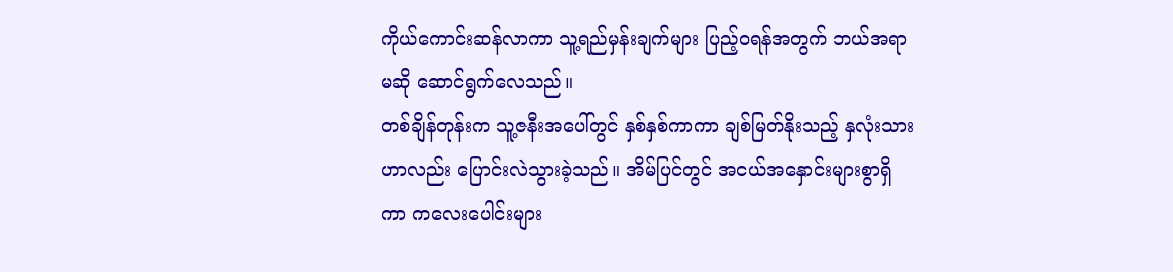ကိုယ်ကောင်းဆန်လာကာ သူ့ရည်မှန်းချက်များ ပြည့်ဝရန်အတွက် ဘယ်အရာမဆို ဆောင်ရွက်လေသည်။
တစ်ချိန်တုန်းက သူ့ဇနီးအပေါ်တွင် နှစ်နှစ်ကာကာ ချစ်မြတ်နိုးသည့် နှလုံးသားဟာလည်း ပြောင်းလဲသွားခဲ့သည်။ အိမ်ပြင်တွင် အငယ်အနှောင်းများစွာရှိကာ ကလေးပေါင်းများ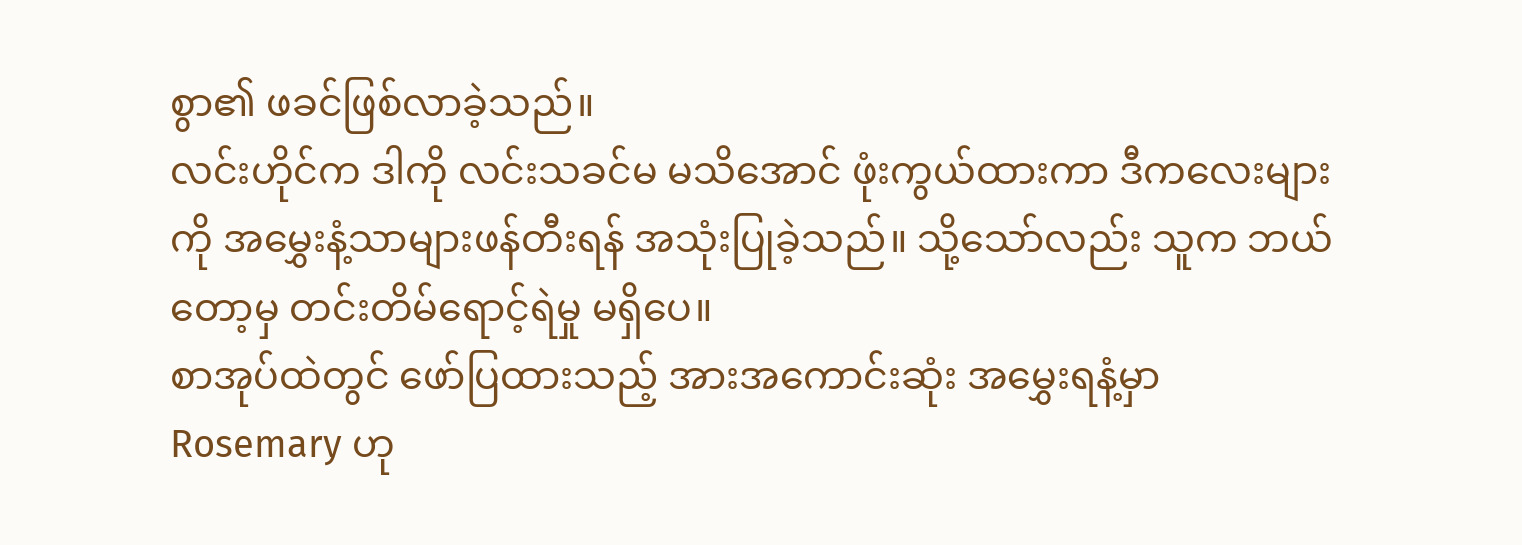စွာ၏ ဖခင်ဖြစ်လာခဲ့သည်။
လင်းဟိုင်က ဒါကို လင်းသခင်မ မသိအောင် ဖုံးကွယ်ထားကာ ဒီကလေးများကို အမွှေးနံ့သာများဖန်တီးရန် အသုံးပြုခဲ့သည်။ သို့သော်လည်း သူက ဘယ်တော့မှ တင်းတိမ်ရောင့်ရဲမှု မရှိပေ။
စာအုပ်ထဲတွင် ဖော်ပြထားသည့် အားအကောင်းဆုံး အမွှေးရနံ့မှာ Rosemary ဟု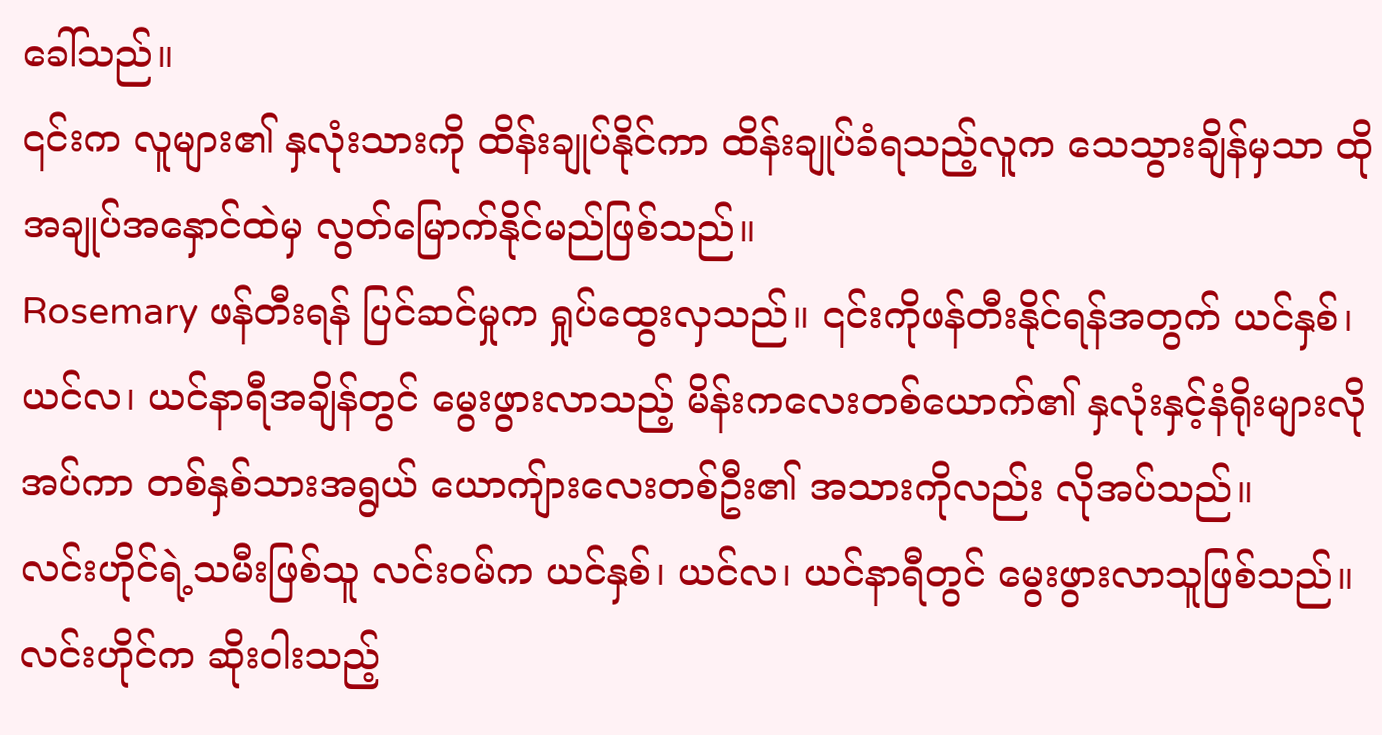ခေါ်သည်။
၎င်းက လူများ၏ နှလုံးသားကို ထိန်းချုပ်နိုင်ကာ ထိန်းချုပ်ခံရသည့်လူက သေသွားချိန်မှသာ ထိုအချုပ်အနှောင်ထဲမှ လွတ်မြောက်နိုင်မည်ဖြစ်သည်။
Rosemary ဖန်တီးရန် ပြင်ဆင်မှုက ရှုပ်ထွေးလှသည်။ ၎င်းကိုဖန်တီးနိုင်ရန်အတွက် ယင်နှစ်၊ ယင်လ၊ ယင်နာရီအချိန်တွင် မွေးဖွားလာသည့် မိန်းကလေးတစ်ယောက်၏ နှလုံးနှင့်နံရိုးများလိုအပ်ကာ တစ်နှစ်သားအရွယ် ယောကျ်ားလေးတစ်ဦး၏ အသားကိုလည်း လိုအပ်သည်။
လင်းဟိုင်ရဲ့သမီးဖြစ်သူ လင်းဝမ်က ယင်နှစ်၊ ယင်လ၊ ယင်နာရီတွင် မွေးဖွားလာသူဖြစ်သည်။ လင်းဟိုင်က ဆိုးဝါးသည့်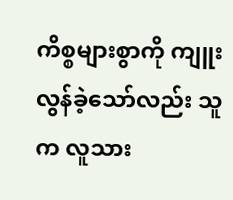ကိစ္စများစွာကို ကျူးလွန်ခဲ့သော်လည်း သူက လူသား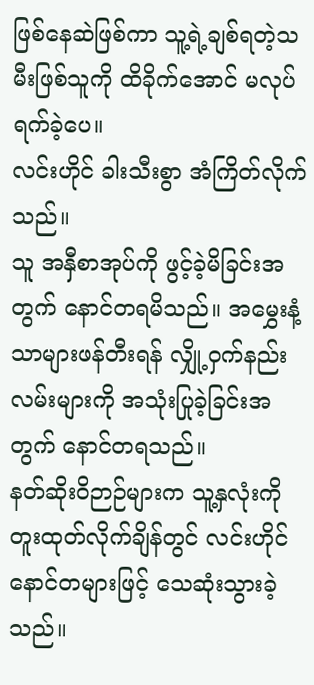ဖြစ်နေဆဲဖြစ်ကာ သူ့ရဲ့ချစ်ရတဲ့သမီးဖြစ်သူကို ထိခိုက်အောင် မလုပ်ရက်ခဲ့ပေ။
လင်းဟိုင် ခါးသီးစွာ အံကြိတ်လိုက်သည်။
သူ အနှီစာအုပ်ကို ဖွင့်ခဲ့မိခြင်းအတွက် နောင်တရမိသည်။ အမွှေးနံ့သာများဖန်တီးရန် လျှို့ဝှက်နည်းလမ်းများကို အသုံးပြုခဲ့ခြင်းအတွက် နောင်တရသည်။
နတ်ဆိုးဝိဉာဉ်များက သူ့နှလုံးကို တူးထုတ်လိုက်ချိန်တွင် လင်းဟိုင် နောင်တများဖြင့် သေဆုံးသွားခဲ့သည်။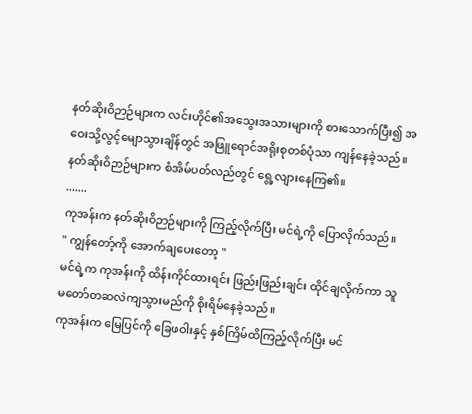နတ်ဆိုးဝိဉာဉ်များက လင်းဟိုင်၏အသွေးအသားများကို စားသောက်ပြီး၍ အဝေးသို့လွင့်မျောသွားချိန်တွင် အဖြူရောင်အရိုးစုတစ်ပုံသာ ကျန်နေခဲ့သည်။
နတ်ဆိုးဝိဉာဉ်များက စံအိမ်ပတ်လည်တွင် ရွေ့လျားနေကြ၏။
.......
ကုအန်းက နတ်ဆိုးဝိဉာဉ်များကို ကြည့်လိုက်ပြီး မင်ရဲ့ကို ပြောလိုက်သည်။
" ကျွန်တော့်ကို အောက်ချပေးတော့ "
မင်ရဲ့က ကုအန်းကို ထိန်းကိုင်ထားရင်း ဖြည်းဖြည်းချင်း ထိုင်ချလိုက်ကာ သူ မတော်တဆလဲကျသွားမည်ကို စိုးရိမ်နေခဲ့သည်။
ကုအန်းက မြေပြင်ကို ခြေဖဝါးနှင့် နှစ်ကြိမ်ထိကြည့်လိုက်ပြီး မင်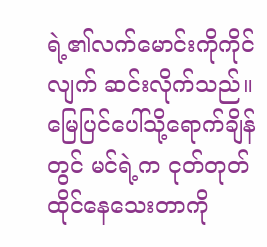ရဲ့၏လက်မောင်းကိုကိုင်လျက် ဆင်းလိုက်သည်။
မြေပြင်ပေါ်သို့ရောက်ချိန်တွင် မင်ရဲ့က ငုတ်တုတ်ထိုင်နေသေးတာကို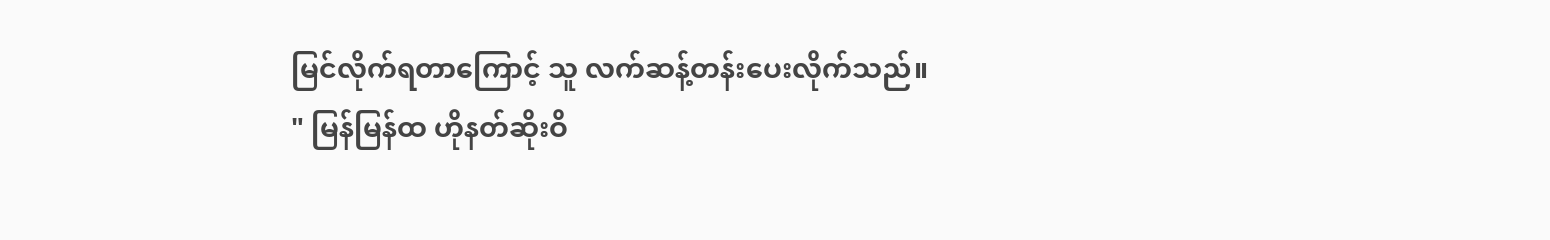မြင်လိုက်ရတာကြောင့် သူ လက်ဆန့်တန်းပေးလိုက်သည်။
" မြန်မြန်ထ ဟိုနတ်ဆိုးဝိ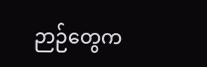ဉာဉ်တွေက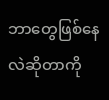ဘာတွေဖြစ်နေလဲဆိုတာကို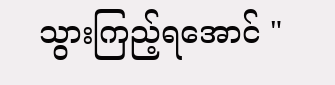သွားကြည့်ရအောင် "